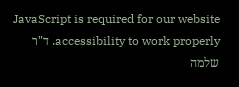JavaScript is required for our website accessibility to work properly. ד"ר שלמה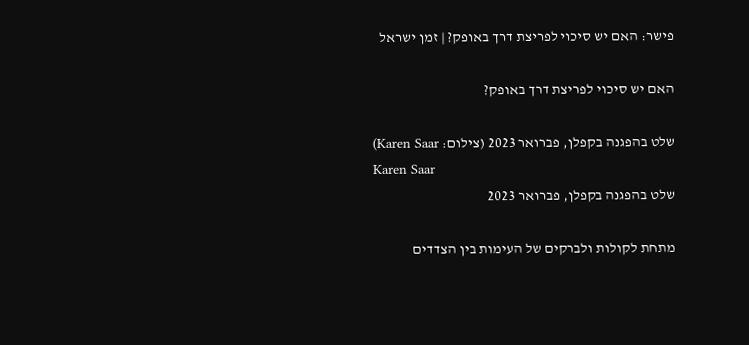פישר: האם יש סיכוי לפריצת דרך באופק? | זמן ישראל

האם יש סיכוי לפריצת דרך באופק?

שלט בהפגנה בקפלן, פברואר 2023 (צילום: Karen Saar)
Karen Saar
שלט בהפגנה בקפלן, פברואר 2023

מתחת לקולות ולברקים של העימות בין הצדדים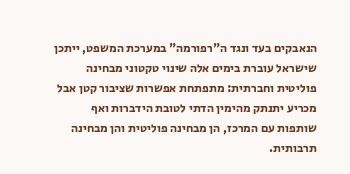הנאבקים בעד ונגד ה"רפורמה" במערכת המשפט, ייתכן שישראל עוברת בימים אלה שינוי טקטוני מבחינה פוליטית וחברתית: מתפתחת אפשרות שציבור קטן אבל מכריע יתנתק מהימין הדתי לטובת הידברות ואף שותפות עם המרכז, הן מבחינה פוליטית והן מבחינה תרבותית.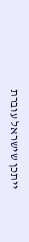ייתכן שישראל עוברת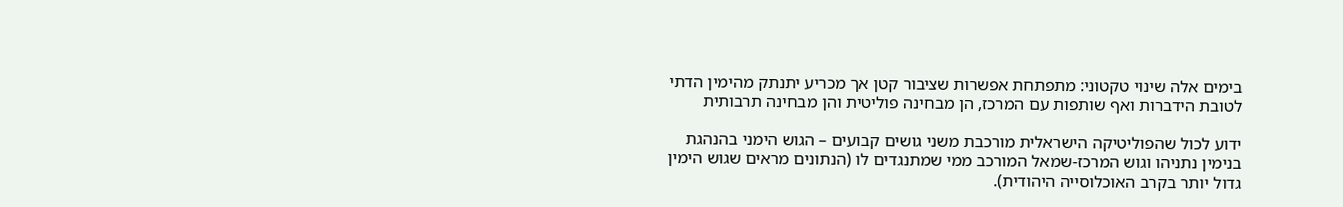בימים אלה שינוי טקטוני: מתפתחת אפשרות שציבור קטן אך מכריע יתנתק מהימין הדתי לטובת הידברות ואף שותפות עם המרכז, הן מבחינה פוליטית והן מבחינה תרבותית

ידוע לכול שהפוליטיקה הישראלית מורכבת משני גושים קבועים – הגוש הימני בהנהגת בנימין נתניהו וגוש המרכז-שמאל המורכב ממי שמתנגדים לו (הנתונים מראים שגוש הימין גדול יותר בקרב האוכלוסייה היהודית).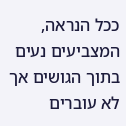ככל הנראה, המצביעים נעים בתוך הגושים אך לא עוברים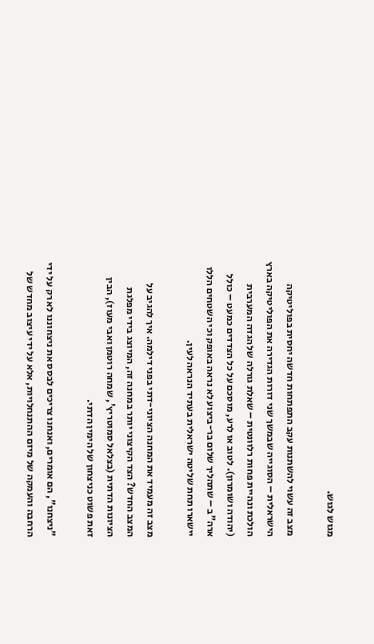מגוש לגוש.

מצב זה עשוי להשתנות עקב התפתחות חדשה יחסית בפוליטיקה הישראלית – הסוגייה שבמשך שני דורות הגדירה את הפוליטיקה בארץ הולכת ונהיית פחות רלוונטית – שאלת גורלה של הגדה המערבית (יהודה ושומרון). לטוב או לרע, מוסכם על כל הצדדים כמעט – כולל ארה"ב – שתהליך שלום בר-ביצוע לא נראה באופק וכי השטחים הללו יישארו תחת שליטה ישראלית בעתיד הנראה לעין.

מצב זה מעמיד את המחנה הציוני-דתי בפני דילמה. איך להגיב על המצב החדש? הצד הקיצוני יותר במחנה זה, המיוצג בידי מפלגת הציונות הדתית (בצלאל סמוטריץ', שמחה רוטמן ואבי מעוז), הבין זאת פשוט כניצחון של הימין הדתי.

"ניצחנו", הם אומרים, ואנחנו צריכים לבסס את ניצחוננו לא רק על ידי הרחבה והעמקה של מיזם ההתנחלויות, אלא על ידי עיצוב מחדש של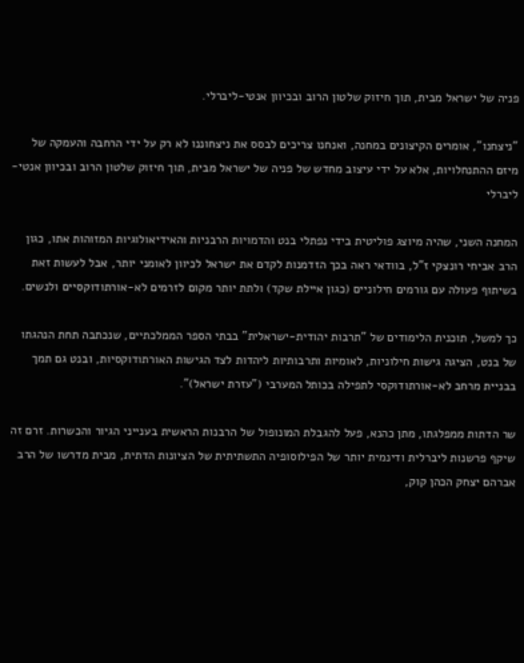פניה של ישראל מבית, תוך חיזוק שלטון הרוב ובכיוון אנטי-ליברלי.

"ניצחנו", אומרים הקיצונים במחנה, ואנחנו צריכים לבסס את ניצחוננו לא רק על ידי הרחבה והעמקה של מיזם ההתנחלויות, אלא על ידי עיצוב מחדש של פניה של ישראל מבית, תוך חיזוק שלטון הרוב ובכיוון אנטי-ליברלי

המחנה השני, שהיה מיוצג פוליטית בידי נפתלי בנט והדמויות הרבניות והאידיאולוגיות המזוהות אתו, כגון הרב אביחי רונצקי ז"ל, בוודאי ראה בכך הזדמנות לקדם את ישראל לכיוון לאומני יותר, אבל לעשות זאת בשיתוף פעולה עם גורמים חילוניים (כגון איילת שקד) ולתת יותר מקום לזרמים לא-אורתודוקסיים ולנשים.

כך למשל, תוכנית הלימודים של "תרבות יהודית-ישראלית" בבתי הספר הממלכתיים, שנכתבה תחת הנהגתו של בנט, הציגה גישות חילוניות, לאומיות ותרבותיות ליהדות לצד הגישות האורתודוקסיות, ובנט גם תמך בבניית מרחב לא-אורתודוקסי לתפילה בכותל המערבי ("עזרת ישראל)".

שר הדתות ממפלגתו, מתן כהנא, פעל להגבלת המונופול של הרבנות הראשית בענייני הגיור והכשרות. זרם זה שיקף פרשנות ליברלית ודינמית יותר של הפילוסופיה התשתיתית של הציונות הדתית, מבית מדרשו של הרב אברהם יצחק הכהן קוק,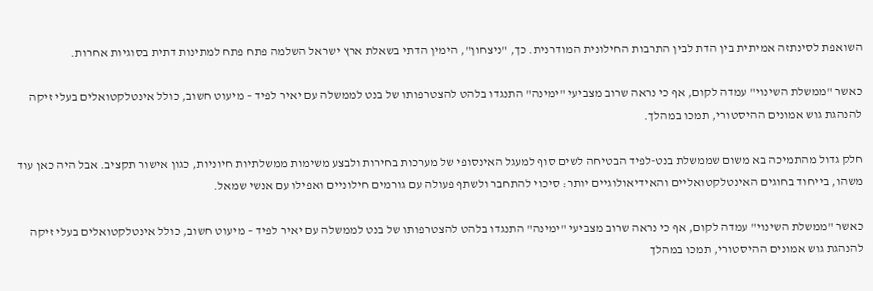השואפת לסינתזה אמיתית בין הדת לבין התרבות החילונית המודרנית. כך, "ניצחון", הימין הדתי בשאלת ארץ ישראל השלמה פתח פתח למתינות דתית בסוגיות אחרות.

כאשר "ממשלת השינוי" עמדה לקום, אף כי נראה שרוב מצביעי "ימינה" התנגדו בלהט להצטרפותו של בנט לממשלה עם יאיר לפיד – מיעוט חשוב, כולל אינטלקטואלים בעלי זיקה להנהגת גוש אמונים ההיסטורי, תמכו במהלך.

חלק גדול מהתמיכה בא משום שממשלת בנט-לפיד הבטיחה לשים סוף למעגל האינסופי של מערכות בחירות ולבצע משימות ממשלתיות חיוניות, כגון אישור תקציב. אבל היה כאן עוד משהו, בייחוד בחוגים האינטלקטואליים והאידיאולוגיים יותר: סיכוי להתחבר ולשתף פעולה עם גורמים חילוניים ואפילו עם אנשי שמאל.

כאשר "ממשלת השינוי" עמדה לקום, אף כי נראה שרוב מצביעי "ימינה" התנגדו בלהט להצטרפותו של בנט לממשלה עם יאיר לפיד – מיעוט חשוב, כולל אינטלקטואלים בעלי זיקה להנהגת גוש אמונים ההיסטורי, תמכו במהלך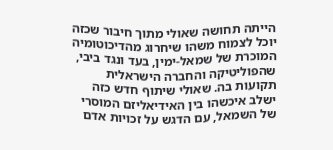הייתה תחושה שאולי מתוך חיבור שכזה יוכל לצמוח משהו שיחרוג מהדיכוטומיה המוכרת של שמאל-ימין, בעד ונגד ביבי, שהפוליטיקה והחברה הישראלית תקועות בה. שאולי שיתוף חדש כזה ישלב איכשהו בין האידיאליזם המוסרי של השמאל, עם הדגש על זכויות אדם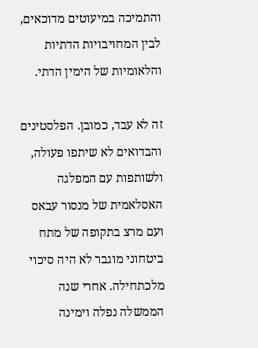והתמיכה במיעוטים מדוכאים, לבין המחויבויות הדתיות והלאומיות של הימין הדתי.

זה לא עבד, כמובן. הפלסטינים והבדואים לא שיתפו פעולה, ולשותפות עם המפלגה האסלאמית של מנסור עבאס ועם מרצ בתקופה של מתח ביטחוני מוגבר לא היה סיכוי מלכתחילה. אחרי שנה הממשלה נפלה וימינה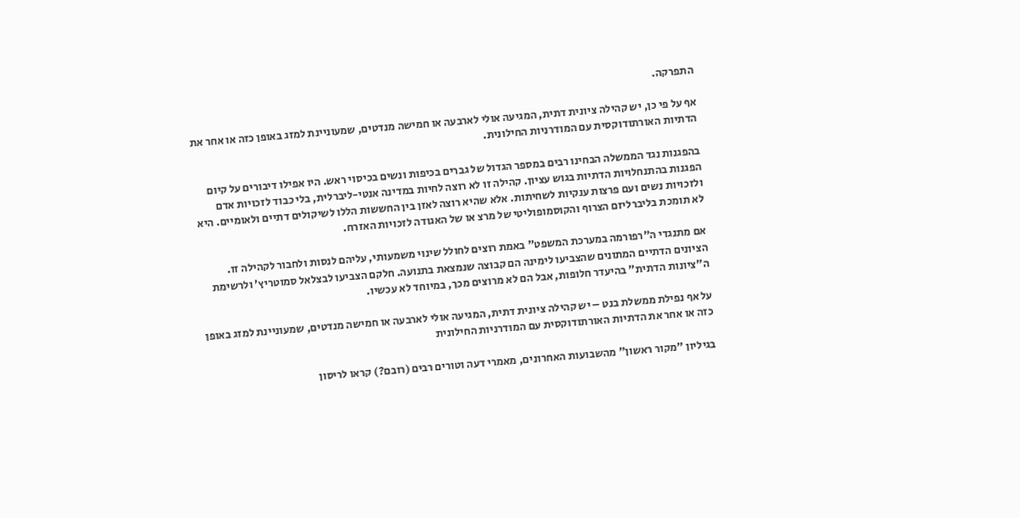התפרקה.

אף על פי כן, יש קהילה ציונית דתית, המגיעה אולי לארבעה או חמישה מנדטים, שמעוניינת למזג באופן כזה או אחר את הדתיות האורתודוקסית עם המודרניות החילונית.

בהפגנות נגד הממשלה הבחינו רבים במספר הגדול של גברים בכיפות ונשים בכיסוי ראש. היו אפילו דיבורים על קיום הפגנות בהתנחלויות הדתיות בגוש עציון. קהילה זו לא רוצה לחיות במדינה אנטי-ליברלית, בלי כבוד לזכויות אדם ולזכויות נשים ועם פרצות ענקיות לשחיתות. אלא שהיא רוצה לאזן בין החששות הללו לשיקולים דתיים ולאומיים. היא לא תומכת בליברליזם הצרוף והקוסמופוליטי של מרצ או של האגודה לזכויות האזרח.

אם מתנגדי ה"רפורמה במערכת המשפט" באמת רוצים לחולל שינוי משמעותי, עליהם לנסות ולחבור לקהילה זו. הציונים הדתיים המתונים שהצביעו לימינה הם קבוצה שנמצאת בתנועה. חלקם הצביעו לבצלאל סמוטריץ' ולרשימת ה"ציונות הדתית" בהיעדר חלופות, אבל הם לא מרוצים מכך, במיוחד לא עכשיו.

על אף נפילת ממשלת בנט – יש קהילה ציונית דתית, המגיעה אולי לארבעה או חמישה מנדטים, שמעוניינת למזג באופן כזה או אחר את הדתיות האורתודוקסית עם המודרניות החילונית

בגיליון "מקור ראשון" מהשבועות האחרונים, מאמרי דעה וטורים רבים (רובם?) קראו לריסון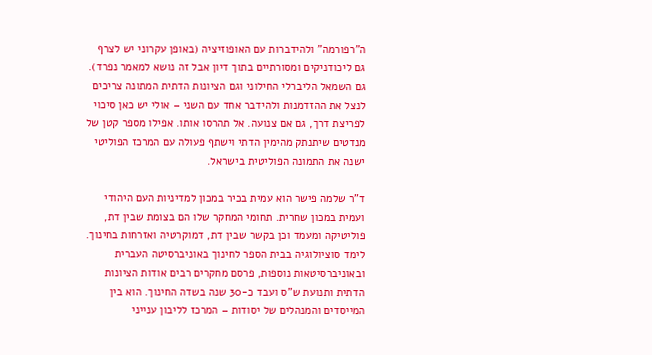ה"רפורמה" ולהידברות עם האופוזיציה (באופן עקרוני יש לצרף גם ליכודניקים ומסורתיים בתוך דיון אבל זה נושא למאמר נפרד). גם השמאל הליברלי החילוני וגם הציונות הדתית המתונה צריכים לנצל את ההזדמנות ולהידבר אחד עם השני – אולי יש כאן סיכוי לפריצת דרך, גם אם צנועה. אל תהרסו אותו. אפילו מספר קטן של מנדטים שיתנתק מהימין הדתי וישתף פעולה עם המרכז הפוליטי ישנה את התמונה הפוליטית בישראל.

ד"ר שלמה פישר הוא עמית בכיר במכון למדיניות העם היהודי ועמית במכון שחרית. תחומי המחקר שלו הם בצומת שבין דת, פוליטיקה ומעמד וכן בקשר שבין דת, דמוקרטיה ואזרחות בחינוך. לימד סוציולוגיה בבית הספר לחינוך באוניברסיטה העברית ובאוניברסיטאות נוספות, פרסם מחקרים רבים אודות הציונות הדתית ותנועת ש"ס ועבד כ-30 שנה בשדה החינוך. הוא בין המייסדים והמנהלים של יסודות – המרכז לליבון ענייני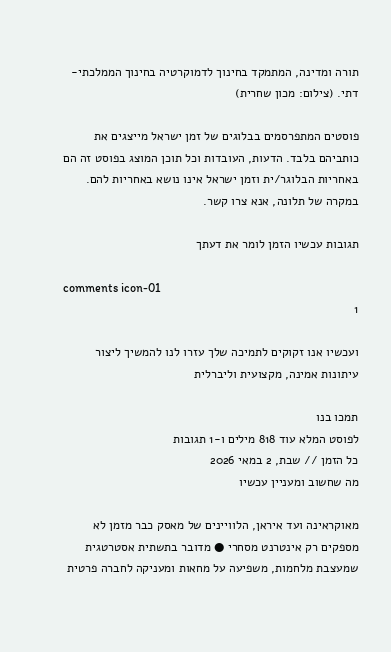תורה ומדינה, המתמקד בחינוך לדמוקרטיה בחינוך הממלכתי-דתי. (צילום: מכון שחרית)

פוסטים המתפרסמים בבלוגים של זמן ישראל מייצגים את כותביהם בלבד. הדעות, העובדות וכל תוכן המוצג בפוסט זה הם באחריות הבלוגר/ית וזמן ישראל אינו נושא באחריות להם. במקרה של תלונה, אנא צרו קשר.

תגובות עכשיו הזמן לומר את דעתך

comments icon-01
1

ועכשיו אנו זקוקים לתמיכה שלך עזרו לנו להמשיך ליצור עיתונות אמינה, מקצועית וליברלית

תמכו בנו
לפוסט המלא עוד 818 מילים ו-1 תגובות
כל הזמן // שבת, 2 במאי 2026
מה שחשוב ומעניין עכשיו

מאוקראינה ועד איראן, הלוויינים של מאסק כבר מזמן לא מספקים רק אינטרנט מסחרי ● מדובר בתשתית אסטרטגית שמעצבת מלחמות, משפיעה על מחאות ומעניקה לחברה פרטית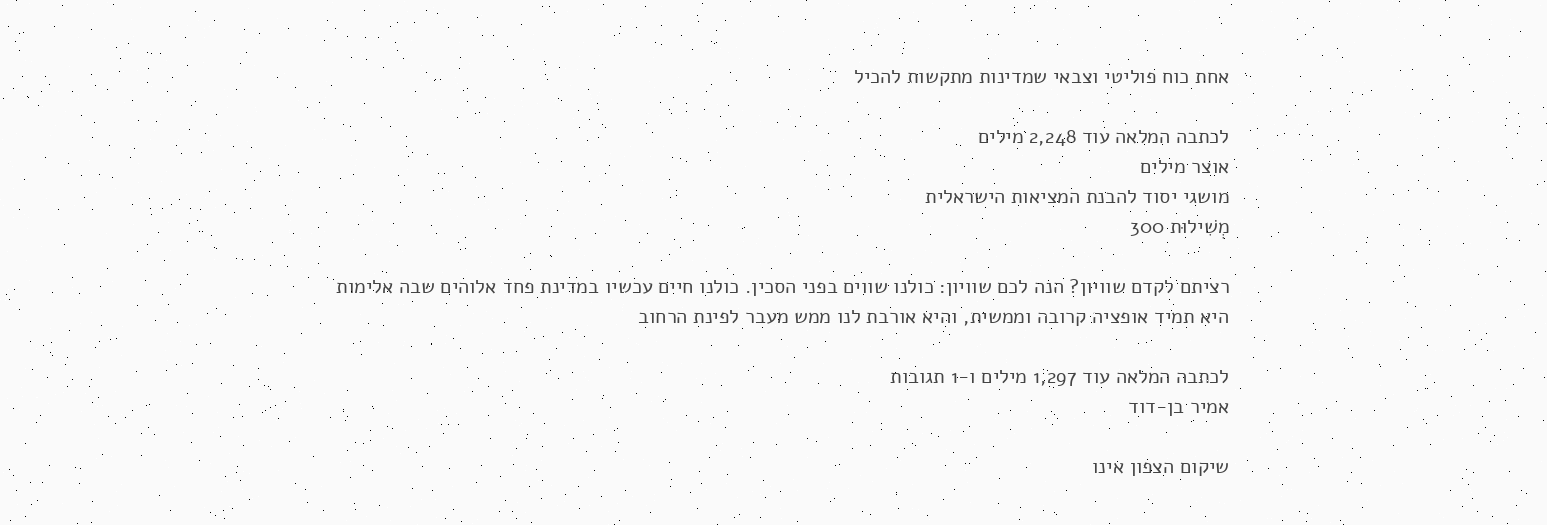אחת כוח פוליטי וצבאי שמדינות מתקשות להכיל

לכתבה המלאה עוד 2,248 מילים
אוצר מילים
מושגי יסוד להבנת המציאות הישראלית
מְשִׁילוּת 300

רציתם לקדם שוויון? הנה לכם שוויון: כולנו שווים בפני הסכין. כולנו חיים עכשיו במדינת פחד אלוהים שבה אלימות היא תמיד אופציה קרובה וממשית, והיא אורבת לנו ממש מעבר לפינת הרחוב

לכתבה המלאה עוד 1,297 מילים ו-1 תגובות
אמיר בן-דוד

שיקום הצפון אינו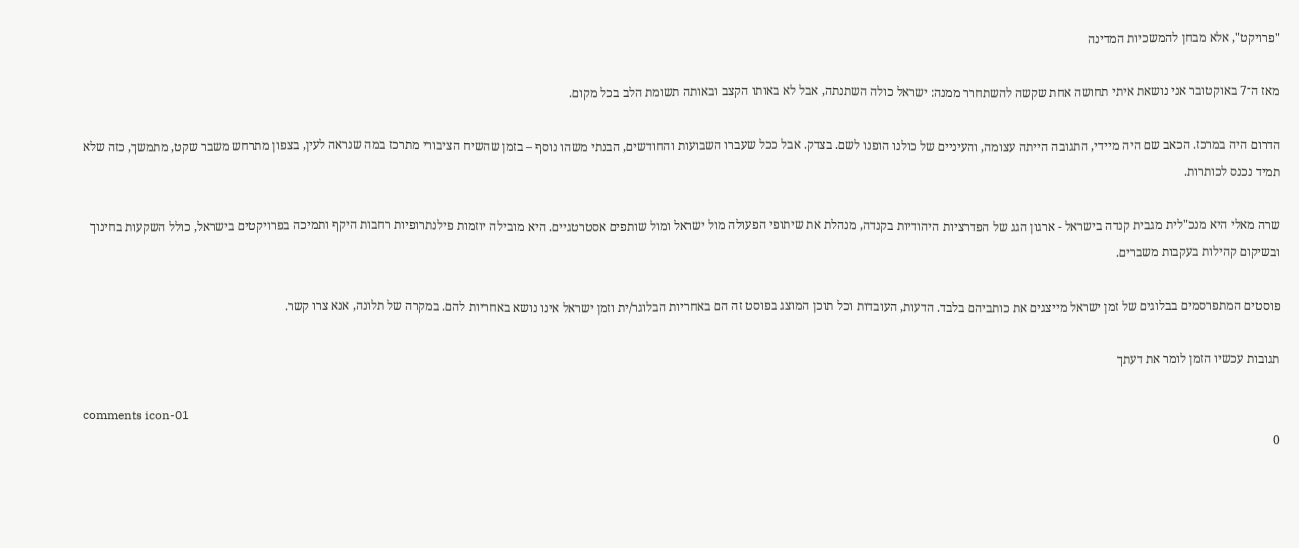"פרויקט", אלא מבחן להמשכיות המדינה

מאז ה־7 באוקטובר אני נושאת איתי תחושה אחת שקשה להשתחרר ממנה: ישראל כולה השתנתה, אבל לא באותו הקצב ובאותה תשומת הלב בכל מקום.

הדרום היה במרכז. הכאב שם היה מיידי, התגובה הייתה עצומה, והעיניים של כולנו הופנו לשם. בצדק. אבל ככל שעברו השבועות והחודשים, הבנתי משהו נוסף – בזמן שהשיח הציבורי מתרכז במה שנראה לעין, בצפון מתרחש משבר שקט, מתמשך, כזה שלא תמיד נכנס לכותרות.

שרה מאלי היא מנכ"לית מגבית קנדה בישראל - ארגון הגג של הפדרציות היהודיות בקנדה, מנהלת את שיתופי הפעולה מול ישראל ומול שותפים אסטרטגיים. היא מובילה יוזמות פילנתרופיות רחבות היקף ותמיכה בפרויקטים בישראל, כולל השקעות בחינוך ובשיקום קהילות בעקבות משברים.

פוסטים המתפרסמים בבלוגים של זמן ישראל מייצגים את כותביהם בלבד. הדעות, העובדות וכל תוכן המוצג בפוסט זה הם באחריות הבלוגר/ית וזמן ישראל אינו נושא באחריות להם. במקרה של תלונה, אנא צרו קשר.

תגובות עכשיו הזמן לומר את דעתך

comments icon-01
0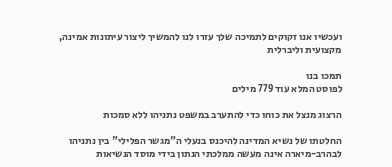ועכשיו אנו זקוקים לתמיכה שלך עזרו לנו להמשיך ליצור עיתונות אמינה, מקצועית וליברלית

תמכו בנו
לפוסט המלא עוד 779 מילים

הרצוג מנצל את כוחו כדי להתערב במשפט נתניהו ללא סמכות

החלטתו של נשיא המדינה להיכנס בנעלי ה"מגשר הפלילי" בין נתניהו לבהרב-מיארה אינה מעשה ממלכתי הנתון בידי מוסד הנשיאות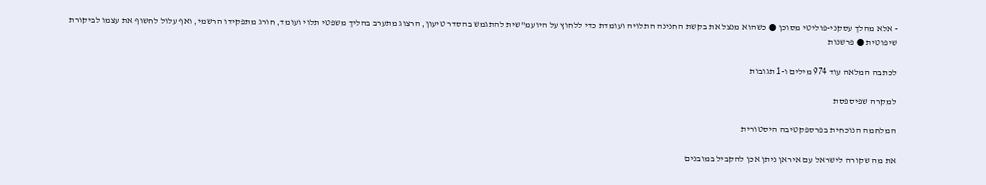- אלא מהלך עסקני-פוליטי מסוכן ● כשהוא מנצל את בקשת החנינה התלויה ועומדת כדי ללחוץ על היועמ"שית להתגמש בהסדר טיעון, הרצוג מתערב בהליך משפטי תלוי ועומד, חורג מתפקידו הרשמי, ואף עלול לחשוף את עצמו לביקורת שיפוטית ● פרשנות

לכתבה המלאה עוד 974 מילים ו-1 תגובות

למקרה שפיספסת

המלחמה הנוכחית בפרספקטיבה היסטורית

את מה שקורה לישראל עם איראן ניתן אכן להקביל במובנים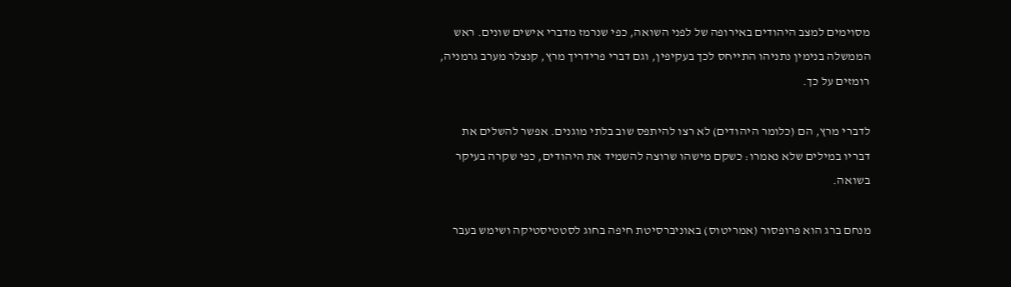מסוימים למצב היהודים באירופה של לפני השואה, כפי שנרמז מדברי אישים שונים. ראש הממשלה בנימין נתניהו התייחס לכך בעקיפין, וגם דברי פרידריך מרץ, קנצלר מערב גרמניה, רומזים על כך.

לדברי מרץ, הם (כלומר היהודים) לא רצו להיתפס שוב בלתי מוגנים. אפשר להשלים את דבריו במילים שלא נאמרו: כשקם מישהו שרוצה להשמיד את היהודים, כפי שקרה בעיקר בשואה.

מנחם ברג הוא פרופסור (אמריטוס) באוניברסיטת חיפה בחוג לסטטיסטיקה ושימש בעבר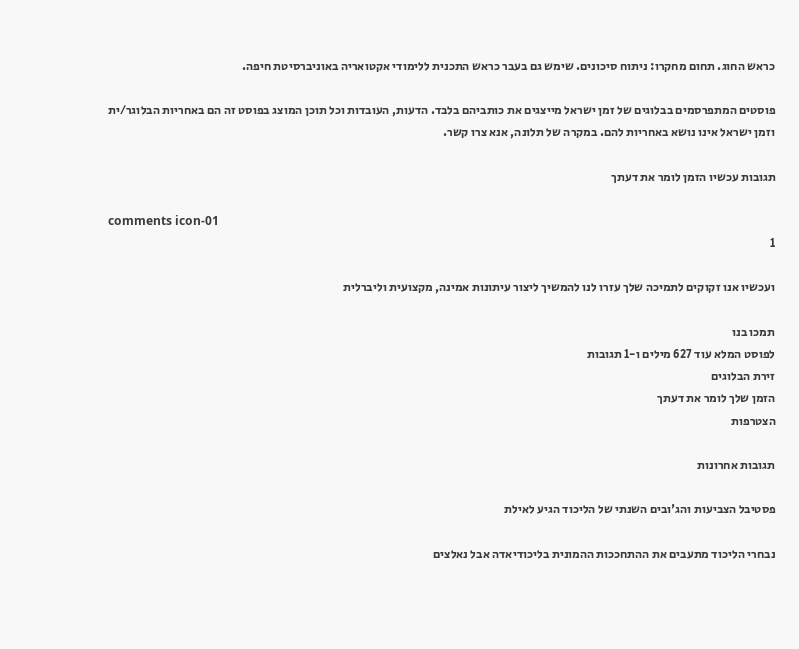כראש החוג. תחום מחקרו: ניתוח סיכונים. שימש גם בעבר כראש התכנית ללימודי אקטואריה באוניברסיטת חיפה.

פוסטים המתפרסמים בבלוגים של זמן ישראל מייצגים את כותביהם בלבד. הדעות, העובדות וכל תוכן המוצג בפוסט זה הם באחריות הבלוגר/ית וזמן ישראל אינו נושא באחריות להם. במקרה של תלונה, אנא צרו קשר.

תגובות עכשיו הזמן לומר את דעתך

comments icon-01
1

ועכשיו אנו זקוקים לתמיכה שלך עזרו לנו להמשיך ליצור עיתונות אמינה, מקצועית וליברלית

תמכו בנו
לפוסט המלא עוד 627 מילים ו-1 תגובות
זירת הבלוגים
הזמן שלך לומר את דעתך
הצטרפות

תגובות אחרונות

פסטיבל הצביעות והג'ובים השנתי של הליכוד הגיע לאילת

נבחרי הליכוד מתעבים את ההתחככות ההמונית בליכודיאדה אבל נאלצים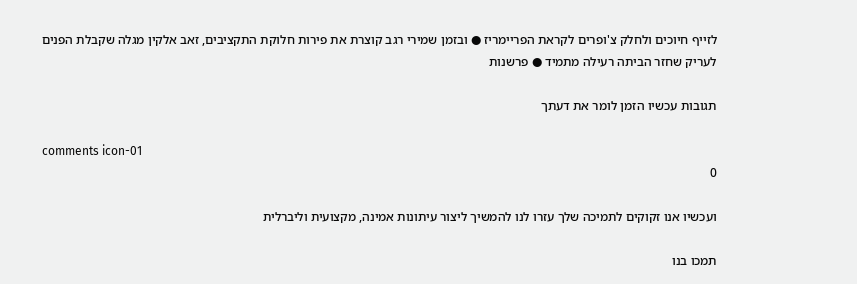לזייף חיוכים ולחלק צ'ופרים לקראת הפריימריז ● ובזמן שמירי רגב קוצרת את פירות חלוקת התקציבים, זאב אלקין מגלה שקבלת הפנים לעריק שחזר הביתה רעילה מתמיד ● פרשנות

תגובות עכשיו הזמן לומר את דעתך

comments icon-01
0

ועכשיו אנו זקוקים לתמיכה שלך עזרו לנו להמשיך ליצור עיתונות אמינה, מקצועית וליברלית

תמכו בנו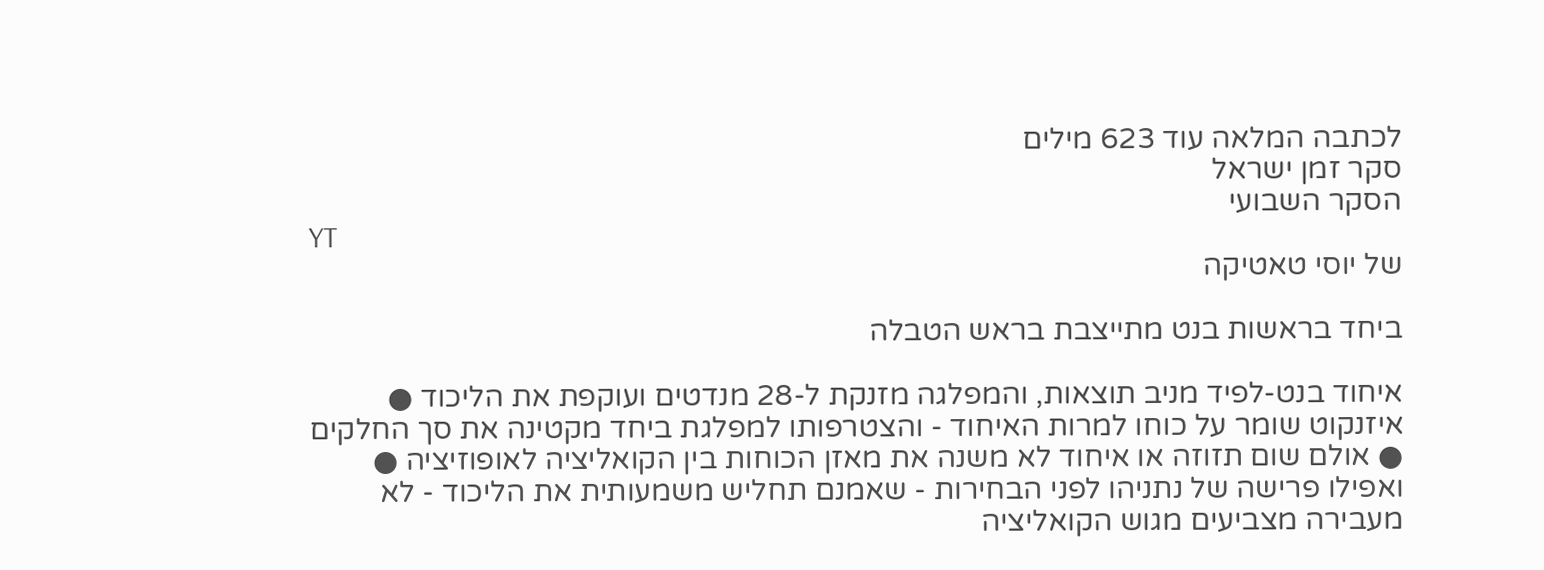לכתבה המלאה עוד 623 מילים
סקר זמן ישראל
הסקר השבועי
YT
של יוסי טאטיקה

ביחד בראשות בנט מתייצבת בראש הטבלה

איחוד בנט-לפיד מניב תוצאות, והמפלגה מזנקת ל-28 מנדטים ועוקפת את הליכוד ● איזנקוט שומר על כוחו למרות האיחוד - והצטרפותו למפלגת ביחד מקטינה את סך החלקים ● אולם שום תזוזה או איחוד לא משנה את מאזן הכוחות בין הקואליציה לאופוזיציה ● ואפילו פרישה של נתניהו לפני הבחירות - שאמנם תחליש משמעותית את הליכוד - לא מעבירה מצביעים מגוש הקואליציה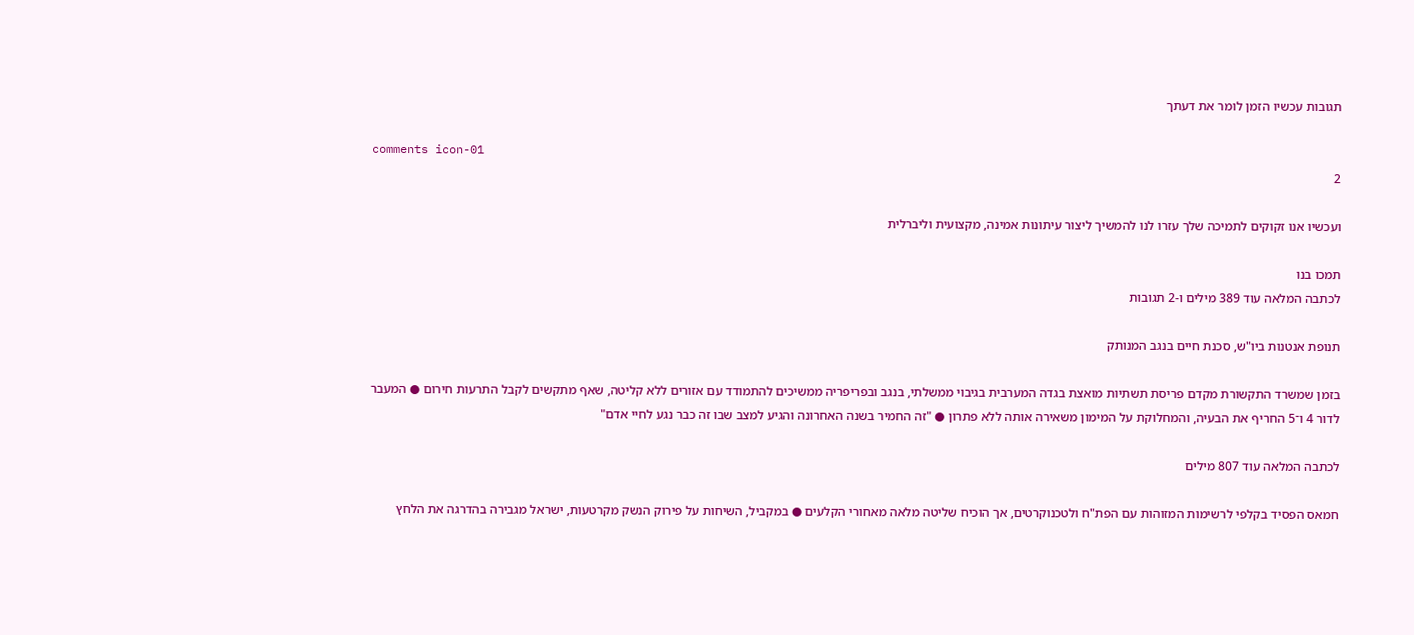תגובות עכשיו הזמן לומר את דעתך

comments icon-01
2

ועכשיו אנו זקוקים לתמיכה שלך עזרו לנו להמשיך ליצור עיתונות אמינה, מקצועית וליברלית

תמכו בנו
לכתבה המלאה עוד 389 מילים ו-2 תגובות

תנופת אנטנות ביו"ש, סכנת חיים בנגב המנותק

בזמן שמשרד התקשורת מקדם פריסת תשתיות מואצת בגדה המערבית בגיבוי ממשלתי, בנגב ובפריפריה ממשיכים להתמודד עם אזורים ללא קליטה, שאף מתקשים לקבל התרעות חירום ● המעבר לדור 4 ו־5 החריף את הבעיה, והמחלוקת על המימון משאירה אותה ללא פתרון ● "זה החמיר בשנה האחרונה והגיע למצב שבו זה כבר נגע לחיי אדם"

לכתבה המלאה עוד 807 מילים

חמאס הפסיד בקלפי לרשימות המזוהות עם הפת"ח ולטכנוקרטים, אך הוכיח שליטה מלאה מאחורי הקלעים ● במקביל, השיחות על פירוק הנשק מקרטעות, ישראל מגבירה בהדרגה את הלחץ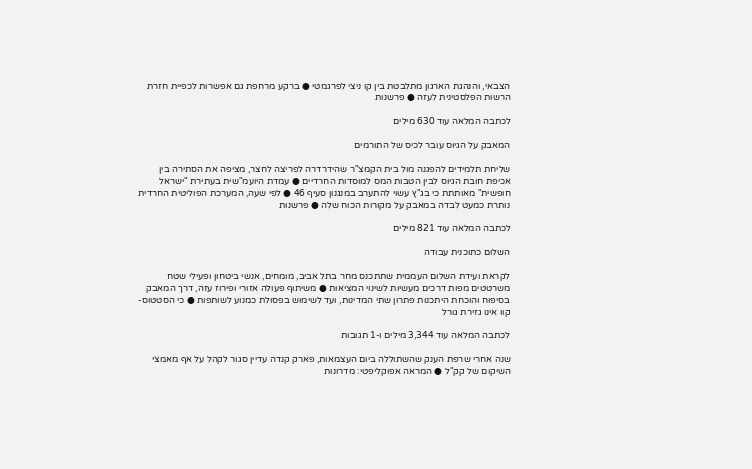הצבאי, והנהגת הארגון מתלבטת בין קו ניצי לפרגמטי ● ברקע מרחפת גם אפשרות לכפיית חזרת הרשות הפלסטינית לעזה ● פרשנות

לכתבה המלאה עוד 630 מילים

המאבק על הגיוס עובר לכיס של התורמים

שליחת תלמידים להפגנה מול בית הקמצ"ר שהידרדרה לפריצה לחצר, מציפה את הסתירה בין אכיפת חובת הגיוס לבין הטבות המס למוסדות החרדיים ● עמדת היועמ"שית בעתירת "ישראל חופשית" מאותתת כי בג"ץ עשוי להתערב במנגנון סעיף 46 ● לפי שעה, המערכת הפוליטית החרדית נותרת כמעט לבדה במאבק על מקורות הכוח שלה ● פרשנות

לכתבה המלאה עוד 821 מילים

השלום כתוכנית עבודה

לקראת ועידת השלום העממית שתתכנס מחר בתל אביב, מומחים, אנשי ביטחון ופעילי שטח משרטטים מפות דרכים מעשיות לשינוי המציאות ● משיתוף פעולה אזורי ופירוז עזה, דרך המאבק בסיפוח והוכחת היתכנות פתרון שתי המדינות, ועד לשימוש בפסולת כמנוע לשותפות ● כי הסטטוס-קוו אינו גזירת גורל

לכתבה המלאה עוד 3,344 מילים ו-1 תגובות

שנה אחרי שרפת הענק שהשתוללה ביום העצמאות, פארק קנדה עדיין סגור לקהל על אף מאמצי השיקום של קק"ל ● המראה אפוקליפטי: מדרונות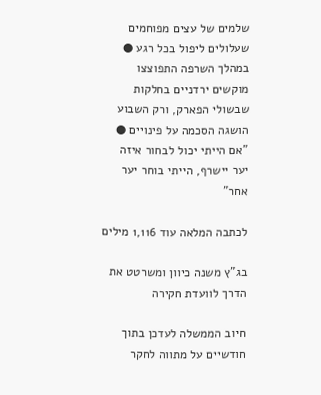שלמים של עצים מפוחמים שעלולים ליפול בכל רגע ● במהלך השרפה התפוצצו מוקשים ירדניים בחלקות שבשולי הפארק, ורק השבוע הושגה הסכמה על פינויים ● "אם הייתי יכול לבחור איזה יער יישרף, הייתי בוחר יער אחר"

לכתבה המלאה עוד 1,116 מילים

בג"ץ משנה כיוון ומשרטט את הדרך לוועדת חקירה

חיוב הממשלה לעדכן בתוך חודשיים על מתווה לחקר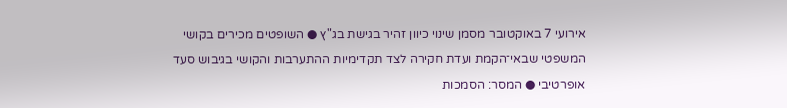אירועי 7 באוקטובר מסמן שינוי כיוון זהיר בגישת בג"ץ ● השופטים מכירים בקושי המשפטי שבאי־הקמת ועדת חקירה לצד תקדימיות ההתערבות והקושי בגיבוש סעד אופרטיבי ● המסר: הסמכות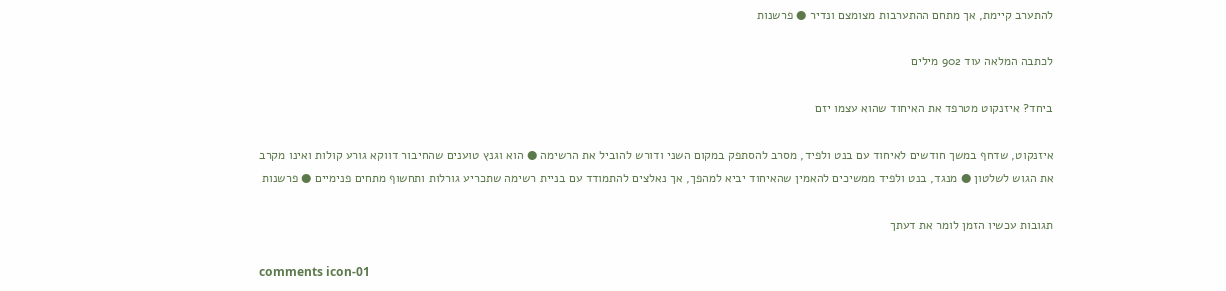להתערב קיימת, אך מתחם ההתערבות מצומצם ונדיר ● פרשנות

לכתבה המלאה עוד 902 מילים

ביחד? איזנקוט מטרפד את האיחוד שהוא עצמו יזם

איזנקוט, שדחף במשך חודשים לאיחוד עם בנט ולפיד, מסרב להסתפק במקום השני ודורש להוביל את הרשימה ● הוא וגנץ טוענים שהחיבור דווקא גורע קולות ואינו מקרב את הגוש לשלטון ● מנגד, בנט ולפיד ממשיכים להאמין שהאיחוד יביא למהפך, אך נאלצים להתמודד עם בניית רשימה שתכריע גורלות ותחשוף מתחים פנימיים ● פרשנות

תגובות עכשיו הזמן לומר את דעתך

comments icon-01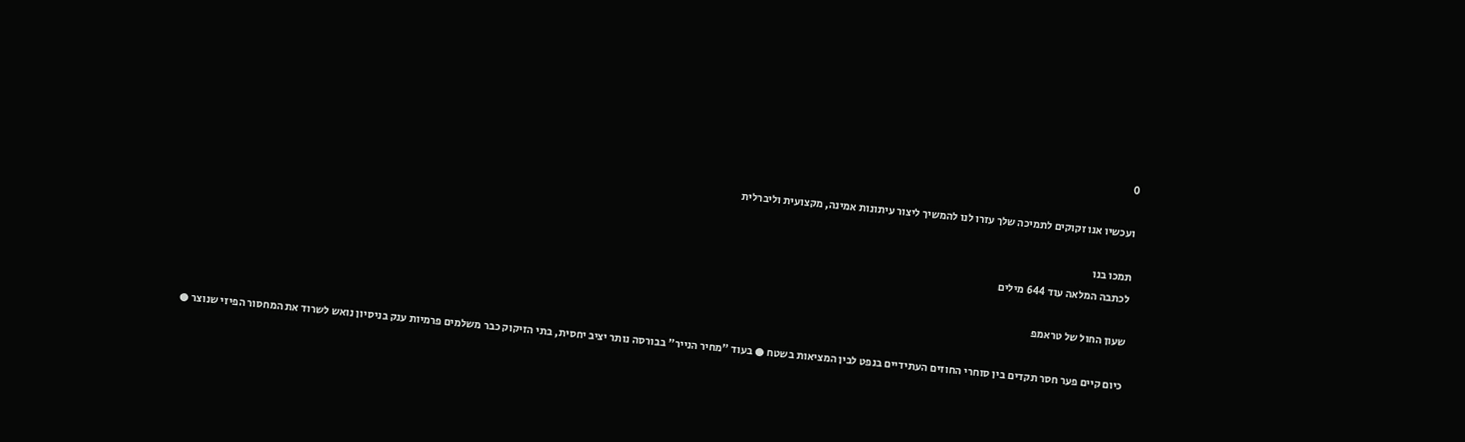0

ועכשיו אנו זקוקים לתמיכה שלך עזרו לנו להמשיך ליצור עיתונות אמינה, מקצועית וליברלית

תמכו בנו
לכתבה המלאה עוד 644 מילים

שעון החול של טראמפ

כיום קיים פער חסר תקדים בין סוחרי החוזים העתידיים בנפט לבין המציאות בשטח ● בעוד "מחיר הנייר" בבורסה נותר יציב יחסית, בתי הזיקוק כבר משלמים פרמיות ענק בניסיון נואש לשרוד את המחסור הפיזי שנוצר ●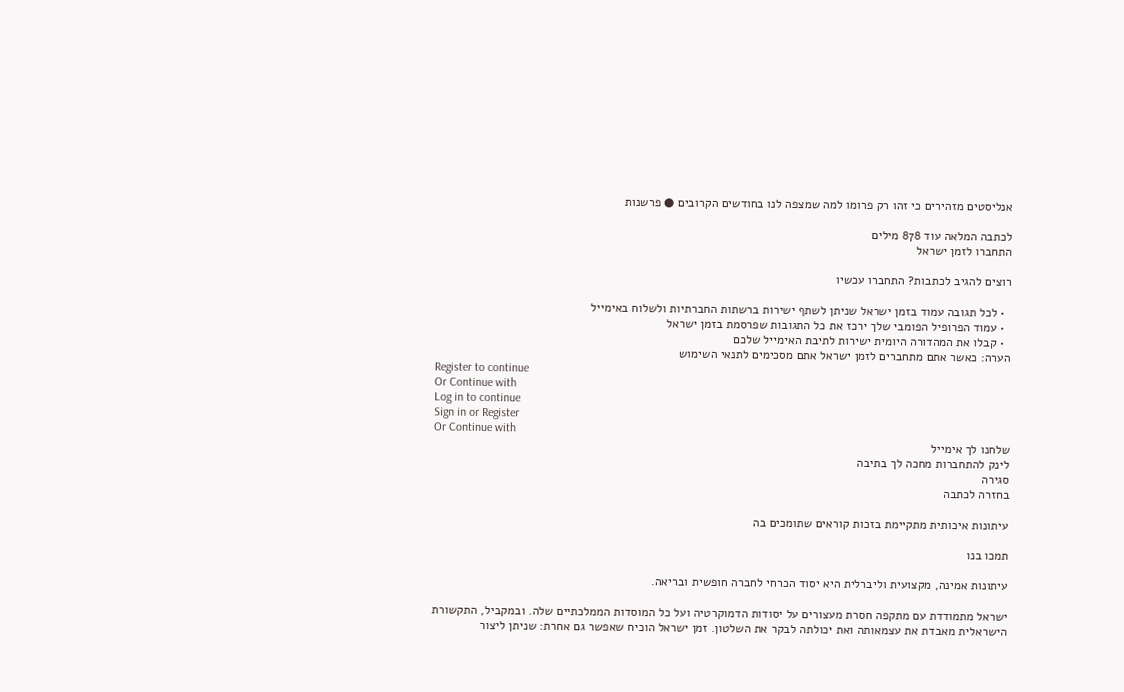אנליסטים מזהירים כי זהו רק פרומו למה שמצפה לנו בחודשים הקרובים ● פרשנות

לכתבה המלאה עוד 878 מילים
התחברו לזמן ישראל

רוצים להגיב לכתבות? התחברו עכשיו

  • לכל תגובה עמוד בזמן ישראל שניתן לשתף ישירות ברשתות החברתיות ולשלוח באימייל
  • עמוד הפרופיל הפומבי שלך ירכז את כל התגובות שפרסמת בזמן ישראל
  • קבלו את המהדורה היומית ישירות לתיבת האימייל שלכם
הערה: כאשר אתם מתחברים לזמן ישראל אתם מסכימים לתנאי השימוש
Register to continue
Or Continue with
Log in to continue
Sign in or Register
Or Continue with
שלחנו לך אימייל
לינק להתחברות מחכה לך בתיבה
סגירה
בחזרה לכתבה

עיתונות איכותית מתקיימת בזכות קוראים שתומכים בה

תמכו בנו

עיתונות אמינה, מקצועית וליברלית היא יסוד הכרחי לחברה חופשית ובריאה.

ישראל מתמודדת עם מתקפה חסרת מעצורים על יסודות הדמוקרטיה ועל כל המוסדות הממלכתיים שלה. ובמקביל, התקשורת הישראלית מאבדת את עצמאותה ואת יכולתה לבקר את השלטון. זמן ישראל הוכיח שאפשר גם אחרת: שניתן ליצור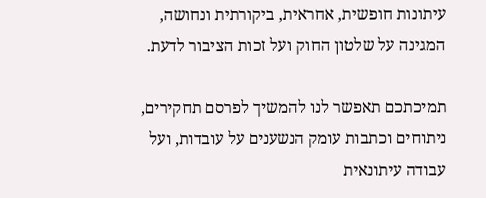עיתונות חופשית, אחראית, ביקורתית ונחושה, המגינה על שלטון החוק ועל זכות הציבור לדעת.

תמיכתכם תאפשר לנו להמשיך לפרסם תחקירים, ניתוחים וכתבות עומק הנשענים על עובדות, ועל עבודה עיתונאית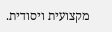מקצועית ויסודית.